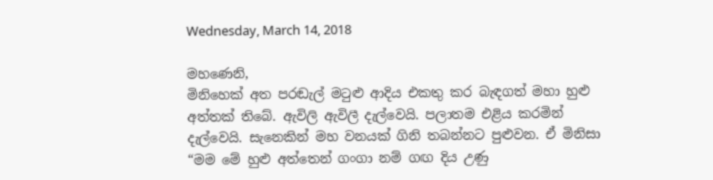Wednesday, March 14, 2018

මහණෙනි,
මිනිහෙක් අත පරඬැල් මටුළු ආදිය එකතු කර බැඳගත් මහා හුළු අත්තක් තිබේ. ඇවිලි ඇවිලී දැල්වෙයි. පලාතම එළිය කරමින් දැල්වෙයි. සැනෙකින් මහ වනයක් ගිනි තබන්නට පුළුවන. ඒ මිනිසා “මම මේ හුළු අත්තෙන් ගංගා නම් ගඟ දිය උණු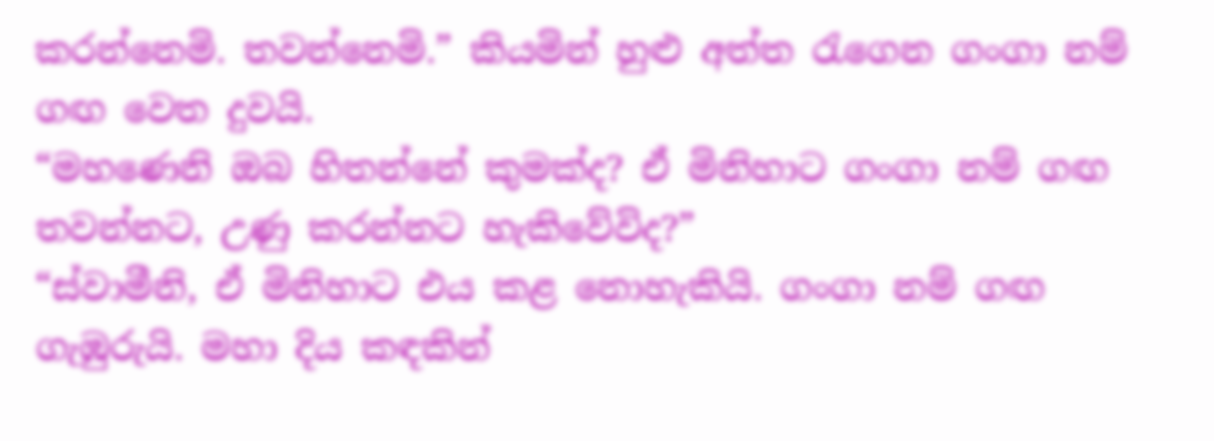කරන්නෙමි. තවන්නෙමි.” කියමින් හුළු අත්ත රැගෙන ගංගා නම් ගඟ වෙත දුවයි.
“මහණෙනි ඔබ හිතන්නේ කුමක්ද? ඒ මිනිහාට ගංගා නම් ගඟ තවන්නට, උණු කරන්නට හැකිවේවිද?”
“ස්වාමීනි, ඒ මිනිහාට එය කළ නොහැකියි. ගංගා නම් ගඟ ගැඹුරුයි. මහා දිය කඳකින්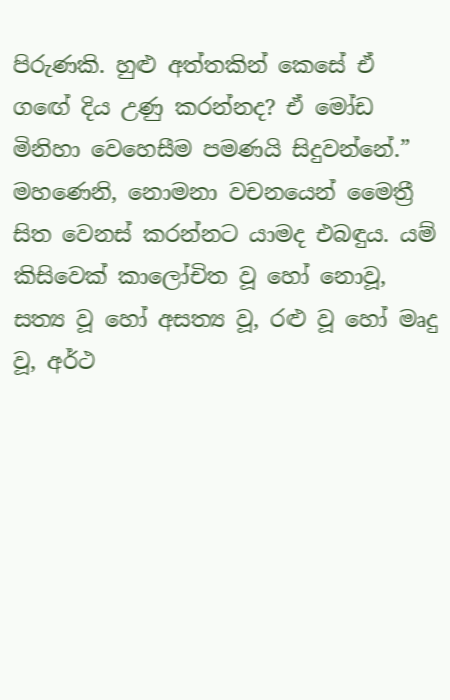පිරුණකි. හුළු අත්තකින් කෙසේ ඒ ගඟේ දිය උණු කරන්නද? ඒ මෝඩ මිනිහා වෙහෙසීම පමණයි සිදුවන්නේ.”
මහණෙනි, නොමනා වචනයෙන් මෛත්‍රී සිත වෙනස් කරන්නට යාමද එබඳුය. යම් කිසිවෙක් කාලෝචිත වූ හෝ නොවූ, සත්‍ය වූ හෝ අසත්‍ය වූ, රළු වූ හෝ මෘදු වූ, අර්ථ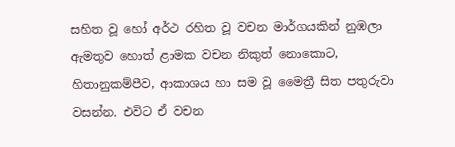සහිත වූ හෝ අර්ථ රහිත වූ වචන මාර්ගයකින් නුඹලා ඇමතුව හොත් ළාමක වචන නිකුත් නොකොට, හිතානුකම්පීව, ආකාශය හා සම වූ මෛත්‍රී සිත පතුරුවා වසන්න. එවිට ඒ වචන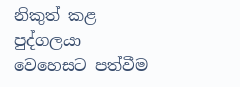නිකුත් කළ පුද්ගලයා වෙහෙසට පත්වීම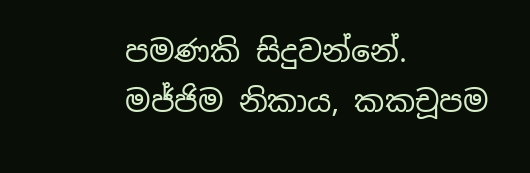පමණකි සිදුවන්නේ.
මජ්ජිම නිකාය, කකචූපම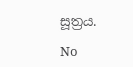සූත්‍රය.

No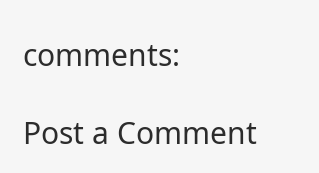comments:

Post a Comment